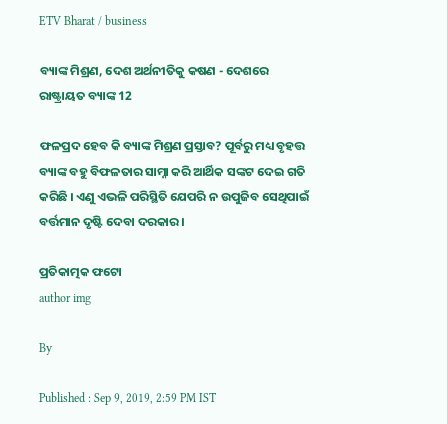ETV Bharat / business

ବ୍ୟାଙ୍କ ମିଶ୍ରଣ, ଦେଶ ଅର୍ଥନୀତିକୁ କଷଣ - ଦେଶରେ ରାଷ୍ଟ୍ରାୟତ ବ୍ୟାଙ୍କ 12

ଫଳପ୍ରଦ ହେବ କି ବ୍ୟାଙ୍କ ମିଶ୍ରଣ ପ୍ରସ୍ତାବ? ପୂର୍ବରୁ ମଧ୍ୟ ବୃହତ୍ତ ବ୍ୟାଙ୍କ ବହୁ ବିଫଳତାର ସାମ୍ନା କରି ଆର୍ଥିକ ସଙ୍କଟ ଦେଇ ଗତି କରିଛି । ଏଣୁ ଏଭଳି ପରିସ୍ଥିତି ଯେପରି ନ ଉପୁଜିବ ସେଥିପାଇଁ ବର୍ତ୍ତମାନ ଦୃଷ୍ଟି ଦେବା ଦରକାର ।

ପ୍ରତିକାତ୍ମକ ଫଟୋ
author img

By

Published : Sep 9, 2019, 2:59 PM IST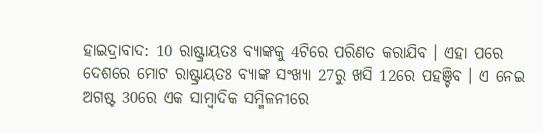ହାଇଦ୍ରାବାଦ: 10 ରାଷ୍ଟ୍ରାୟତଃ ବ୍ୟାଙ୍କକୁ 4ଟିରେ ପରିଣତ କରାଯିବ । ଏହା ପରେ ଦେଶରେ ମୋଟ ରାଷ୍ଟ୍ରାୟତଃ ବ୍ୟାଙ୍କ ସଂଖ୍ୟା 27ରୁ ଖସି 12ରେ ପହଞ୍ଚିବ । ଏ ନେଇ ଅଗଷ୍ଟ 30ରେ ଏକ ସାମ୍ବାଦିକ ସମ୍ମିଳନୀରେ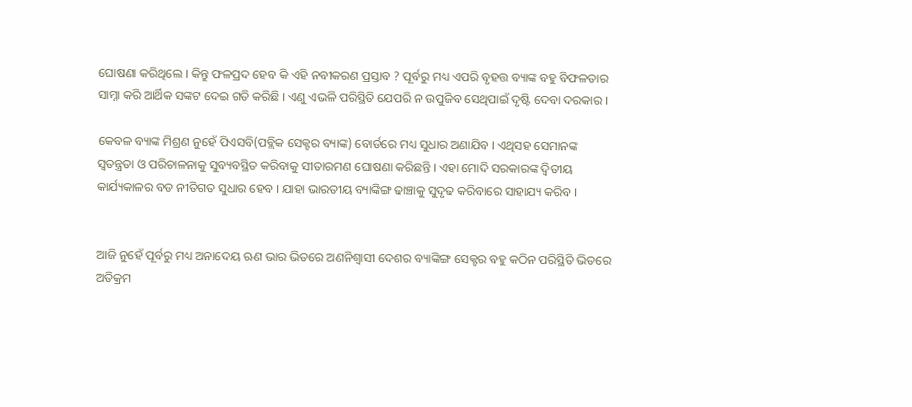ଘୋଷଣା କରିଥିଲେ । କିନ୍ତୁ ଫଳପ୍ରଦ ହେବ କି ଏହି ନବୀକରଣ ପ୍ରସ୍ତାବ ? ପୂର୍ବରୁ ମଧ୍ୟ ଏପରି ବୃହତ୍ତ ବ୍ୟାଙ୍କ ବହୁ ବିଫଳତାର ସାମ୍ନା କରି ଆର୍ଥିକ ସଙ୍କଟ ଦେଇ ଗତି କରିଛି । ଏଣୁ ଏଭଳି ପରିସ୍ଥିତି ଯେପରି ନ ଉପୁଜିବ ସେଥିପାଇଁ ଦୃଷ୍ଟି ଦେବା ଦରକାର ।

କେବଳ ବ୍ୟାଙ୍କ ମିଶ୍ରଣ ନୁହେଁ ପିଏସବି(ପବ୍ଲିକ ସେକ୍ଟର ବ୍ୟାଙ୍କ) ବୋର୍ଡରେ ମଧ୍ୟ ସୁଧାର ଅଣାଯିବ । ଏଥିସହ ସେମାନଙ୍କ ସ୍ବତନ୍ତ୍ରତା ଓ ପରିଚାଳନାକୁ ସୁବ୍ୟବସ୍ଥିତ କରିବାକୁ ସୀତାରମଣ ଘୋଷଣା କରିଛନ୍ତି । ଏହା ମୋଦି ସରକାରଙ୍କ ଦ୍ବିତୀୟ କାର୍ଯ୍ୟକାଳର ବଡ ନୀତିଗତ ସୁଧାର ହେବ । ଯାହା ଭାରତୀୟ ବ୍ୟାଙ୍କିଙ୍ଗ ଢାଞ୍ଚାକୁ ସୁଦୃଢ କରିବାରେ ସାହାଯ୍ୟ କରିବ ।


ଆଜି ନୁହେଁ ପୂର୍ବରୁ ମଧ୍ୟ ଅନାଦେୟ ଋଣ ଭାର ଭିତରେ ଅଣନିଶ୍ବାସୀ ଦେଶର ବ୍ୟାଙ୍କିଙ୍ଗ ସେକ୍ଟର ବହୁ କଠିନ ପରିସ୍ଥିତି ଭିତରେ ଅତିକ୍ରମ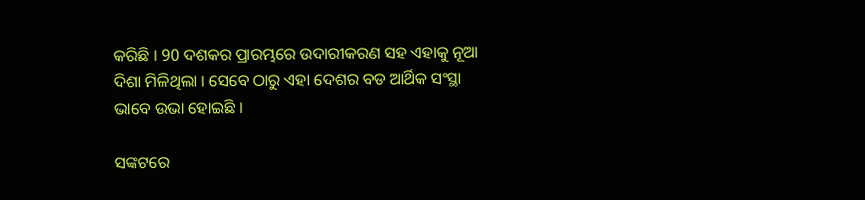କରିଛି । 90 ଦଶକର ପ୍ରାରମ୍ଭରେ ଉଦାରୀକରଣ ସହ ଏହାକୁ ନୂଆ ଦିଶା ମିଳିଥିଲା । ସେବେ ଠାରୁ ଏହା ଦେଶର ବଡ ଆର୍ଥିକ ସଂସ୍ଥା ଭାବେ ଉଭା ହୋଇଛି ।

ସଙ୍କଟରେ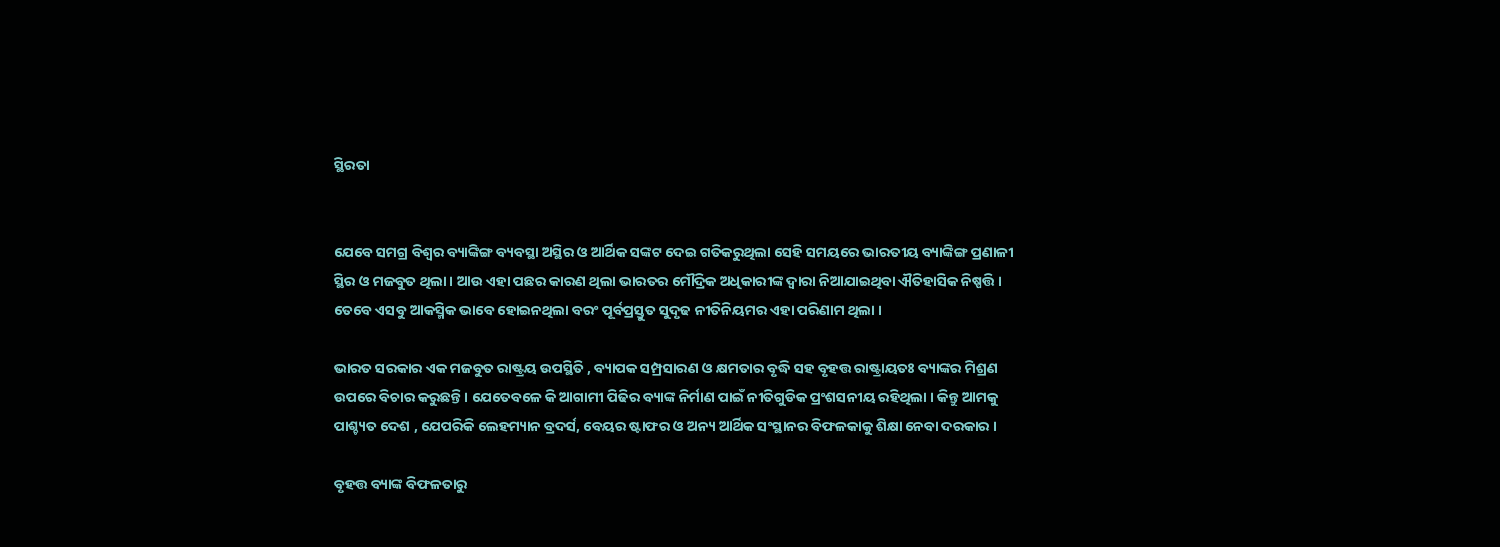ସ୍ଥିରତା


ଯେବେ ସମଗ୍ର ବିଶ୍ବର ବ୍ୟାଙ୍କିଙ୍ଗ ବ୍ୟବସ୍ଥା ଅସ୍ଥିର ଓ ଆର୍ଥିକ ସଙ୍କଟ ଦେଇ ଗତିକରୁଥିଲା ସେହି ସମୟରେ ଭାରତୀୟ ବ୍ୟାଙ୍କିଙ୍ଗ ପ୍ରଣାଳୀ ସ୍ଥିର ଓ ମଜବୁତ ଥିଲା । ଆଉ ଏହା ପଛର କାରଣ ଥିଲା ଭାରତର ମୌଦ୍ରିକ ଅଧିକାରୀଙ୍କ ଦ୍ବାରା ନିଆଯାଇଥିବା ଐତିହାସିକ ନିଷ୍ପତ୍ତି । ତେବେ ଏସବୁ ଆକସ୍ମିକ ଭାବେ ହୋଇନଥିଲା ବରଂ ପୂର୍ବପ୍ରସ୍ତୁତ ସୁଦୃଢ ନୀତିନିୟମର ଏହା ପରିଣାମ ଥିଲା ।

ଭାରତ ସରକାର ଏକ ମଜବୁତ ରାଷ୍ଟ୍ରୟ ଉପସ୍ଥିତି , ବ୍ୟାପକ ସମ୍ପ୍ରସାରଣ ଓ କ୍ଷମତାର ବୃଦ୍ଧି ସହ ବୃହତ୍ତ ରାଷ୍ଟ୍ରାୟତଃ ବ୍ୟାଙ୍କର ମିଶ୍ରଣ ଉପରେ ବିଚାର କରୁଛନ୍ତି । ଯେତେବଳେ କି ଆଗାମୀ ପିଢିର ବ୍ୟାଙ୍କ ନିର୍ମାଣ ପାଇଁ ନୀତିଗୁଡିକ ପ୍ରଂଶସନୀୟ ରହିଥିଲା । କିନ୍ତୁ ଆମକୁ ପାଶ୍ଚ୍ୟତ ଦେଶ , ଯେପରିକି ଲେହମ୍ୟାନ ବ୍ରଦର୍ସ, ବେୟର ଷ୍ଟାଫର ଓ ଅନ୍ୟ ଆର୍ଥିକ ସଂସ୍ଥାନର ବିଫଳକାକୁ ଶିକ୍ଷା ନେବା ଦରକାର ।

ବୃହତ୍ତ ବ୍ୟାଙ୍କ ବିଫଳତାରୁ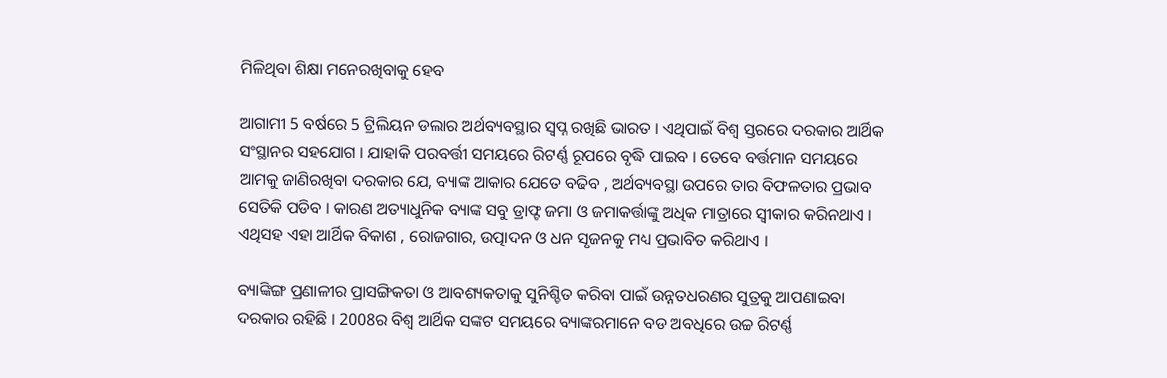ମିଳିଥିବା ଶିକ୍ଷା ମନେରଖିବାକୁ ହେବ

ଆଗାମୀ 5 ବର୍ଷରେ 5 ଟ୍ରିଲିୟନ ଡଲାର ଅର୍ଥବ୍ୟବସ୍ଥାର ସ୍ବପ୍ନ ରଖିଛି ଭାରତ । ଏଥିପାଇଁ ବିଶ୍ବ ସ୍ତରରେ ଦରକାର ଆର୍ଥିକ ସଂସ୍ଥାନର ସହଯୋଗ । ଯାହାକି ପରବର୍ତ୍ତୀ ସମୟରେ ରିଟର୍ଣ୍ଣ ରୂପରେ ବୃଦ୍ଧି ପାଇବ । ତେବେ ବର୍ତ୍ତମାନ ସମୟରେ ଆମକୁ ଜାଣିରଖିବା ଦରକାର ଯେ, ବ୍ୟାଙ୍କ ଆକାର ଯେତେ ବଢିବ , ଅର୍ଥବ୍ୟବସ୍ଥା ଉପରେ ତାର ବିଫଳତାର ପ୍ରଭାବ ସେତିକି ପଡିବ । କାରଣ ଅତ୍ୟାଧୁନିକ ବ୍ୟାଙ୍କ ସବୁ ଡ୍ରାଫ୍ଟ ଜମା ଓ ଜମାକର୍ତ୍ତାଙ୍କୁ ଅଧିକ ମାତ୍ରାରେ ସ୍ବୀକାର କରିନଥାଏ । ଏଥିସହ ଏହା ଆର୍ଥିକ ବିକାଶ , ରୋଜଗାର, ଉତ୍ପାଦନ ଓ ଧନ ସୃଜନକୁ ମଧ୍ୟ ପ୍ରଭାବିତ କରିଥାଏ ।

ବ୍ୟାଙ୍କିଙ୍ଗ ପ୍ରଣାଳୀର ପ୍ରାସଙ୍ଗିକତା ଓ ଆବଶ୍ୟକତାକୁ ସୁନିଶ୍ଚିତ କରିବା ପାଇଁ ଉନ୍ନତଧରଣର ସୁତ୍ରକୁ ଆପଣାଇବା ଦରକାର ରହିଛି । 2008ର ବିଶ୍ବ ଆର୍ଥିକ ସଙ୍କଟ ସମୟରେ ବ୍ୟାଙ୍କରମାନେ ବଡ ଅବଧିରେ ଉଚ୍ଚ ରିଟର୍ଣ୍ଣ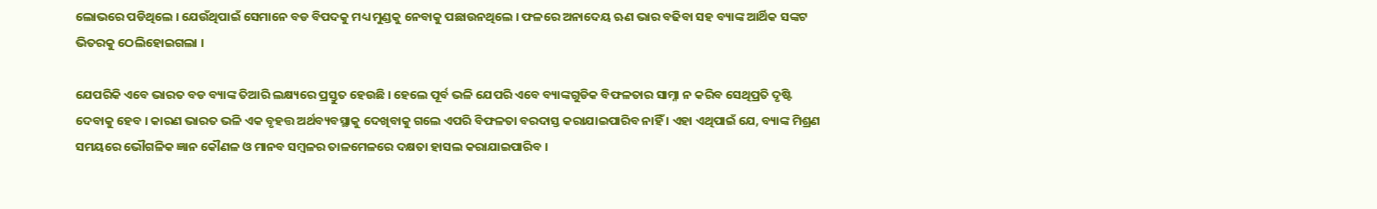ଲୋଭରେ ପଡିଥିଲେ । ଯେଉଁଥିପାଇଁ ସେମାନେ ବଡ ବିପଦକୁ ମଧ୍ୟ ମୁଣ୍ଡକୁ ନେବାକୁ ପଛାଉନଥିଲେ । ଫଳରେ ଅନାଦେୟ ଋଣ ଭାର ବଢିବା ସହ ବ୍ୟାଙ୍କ ଆର୍ଥିକ ସଙ୍କଟ ଭିତରକୁ ଠେଲିହୋଇଗଲା ।

ଯେପରିକି ଏବେ ଭାରତ ବଡ ବ୍ୟାଙ୍କ ତିଆରି ଲକ୍ଷ୍ୟରେ ପ୍ରସ୍ତୁତ ହେଉଛି । ହେଲେ ପୂର୍ବ ଭଳି ଯେପରି ଏବେ ବ୍ୟାଙ୍କଗୁଡିକ ବିଫଳତାର ସାମ୍ନା ନ କରିବ ସେଥିପ୍ରତି ଦୃଷ୍ଟି ଦେବାକୁ ହେବ । କାରଣ ଭାରତ ଭଳି ଏକ ବୃହତ୍ତ ଅର୍ଥବ୍ୟବସ୍ଥାକୁ ଦେଖିବାକୁ ଗଲେ ଏପରି ବିଫଳତା ବରଦାସ୍ତ କରାଯାଇପାରିବ ନାହିଁ । ଏହା ଏଥିପାଇଁ ଯେ, ବ୍ୟାଙ୍କ ମିଶ୍ରଣ ସମୟରେ ଭୌଗଳିକ ଜ୍ଞାନ କୌଣଳ ଓ ମାନବ ସମ୍ବଳର ତାଳମେଳରେ ଦକ୍ଷତା ହାସଲ କରାଯାଇପାରିବ ।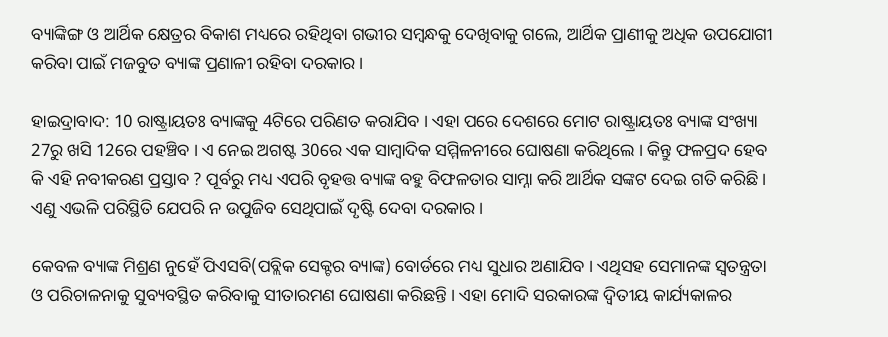ବ୍ୟାଙ୍କିଙ୍ଗ ଓ ଆର୍ଥିକ କ୍ଷେତ୍ରର ବିକାଶ ମଧ୍ୟରେ ରହିଥିବା ଗଭୀର ସମ୍ବନ୍ଧକୁ ଦେଖିବାକୁ ଗଲେ, ଆର୍ଥିକ ପ୍ରାଣୀକୁ ଅଧିକ ଉପଯୋଗୀ କରିବା ପାଇଁ ମଜବୁତ ବ୍ୟାଙ୍କ ପ୍ରଣାଳୀ ରହିବା ଦରକାର ।

ହାଇଦ୍ରାବାଦ: 10 ରାଷ୍ଟ୍ରାୟତଃ ବ୍ୟାଙ୍କକୁ 4ଟିରେ ପରିଣତ କରାଯିବ । ଏହା ପରେ ଦେଶରେ ମୋଟ ରାଷ୍ଟ୍ରାୟତଃ ବ୍ୟାଙ୍କ ସଂଖ୍ୟା 27ରୁ ଖସି 12ରେ ପହଞ୍ଚିବ । ଏ ନେଇ ଅଗଷ୍ଟ 30ରେ ଏକ ସାମ୍ବାଦିକ ସମ୍ମିଳନୀରେ ଘୋଷଣା କରିଥିଲେ । କିନ୍ତୁ ଫଳପ୍ରଦ ହେବ କି ଏହି ନବୀକରଣ ପ୍ରସ୍ତାବ ? ପୂର୍ବରୁ ମଧ୍ୟ ଏପରି ବୃହତ୍ତ ବ୍ୟାଙ୍କ ବହୁ ବିଫଳତାର ସାମ୍ନା କରି ଆର୍ଥିକ ସଙ୍କଟ ଦେଇ ଗତି କରିଛି । ଏଣୁ ଏଭଳି ପରିସ୍ଥିତି ଯେପରି ନ ଉପୁଜିବ ସେଥିପାଇଁ ଦୃଷ୍ଟି ଦେବା ଦରକାର ।

କେବଳ ବ୍ୟାଙ୍କ ମିଶ୍ରଣ ନୁହେଁ ପିଏସବି(ପବ୍ଲିକ ସେକ୍ଟର ବ୍ୟାଙ୍କ) ବୋର୍ଡରେ ମଧ୍ୟ ସୁଧାର ଅଣାଯିବ । ଏଥିସହ ସେମାନଙ୍କ ସ୍ବତନ୍ତ୍ରତା ଓ ପରିଚାଳନାକୁ ସୁବ୍ୟବସ୍ଥିତ କରିବାକୁ ସୀତାରମଣ ଘୋଷଣା କରିଛନ୍ତି । ଏହା ମୋଦି ସରକାରଙ୍କ ଦ୍ବିତୀୟ କାର୍ଯ୍ୟକାଳର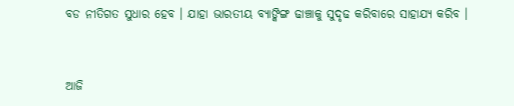ବଡ ନୀତିଗତ ସୁଧାର ହେବ । ଯାହା ଭାରତୀୟ ବ୍ୟାଙ୍କିଙ୍ଗ ଢାଞ୍ଚାକୁ ସୁଦୃଢ କରିବାରେ ସାହାଯ୍ୟ କରିବ ।


ଆଜି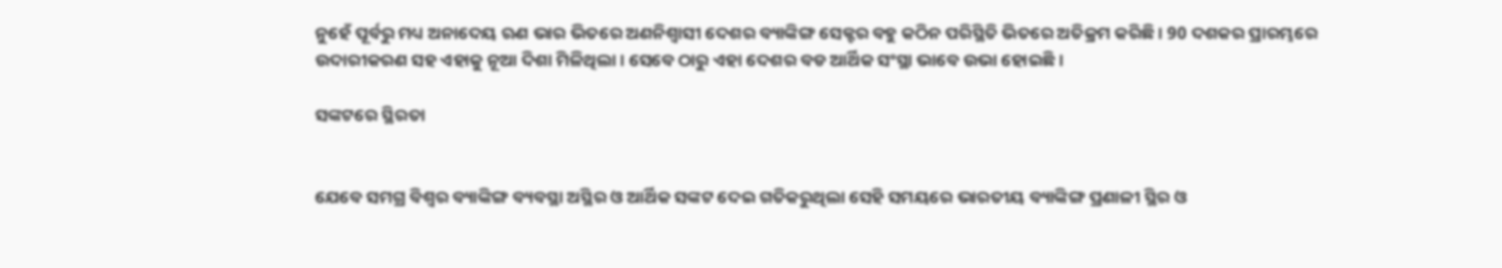ନୁହେଁ ପୂର୍ବରୁ ମଧ୍ୟ ଅନାଦେୟ ଋଣ ଭାର ଭିତରେ ଅଣନିଶ୍ବାସୀ ଦେଶର ବ୍ୟାଙ୍କିଙ୍ଗ ସେକ୍ଟର ବହୁ କଠିନ ପରିସ୍ଥିତି ଭିତରେ ଅତିକ୍ରମ କରିଛି । 90 ଦଶକର ପ୍ରାରମ୍ଭରେ ଉଦାରୀକରଣ ସହ ଏହାକୁ ନୂଆ ଦିଶା ମିଳିଥିଲା । ସେବେ ଠାରୁ ଏହା ଦେଶର ବଡ ଆର୍ଥିକ ସଂସ୍ଥା ଭାବେ ଉଭା ହୋଇଛି ।

ସଙ୍କଟରେ ସ୍ଥିରତା


ଯେବେ ସମଗ୍ର ବିଶ୍ବର ବ୍ୟାଙ୍କିଙ୍ଗ ବ୍ୟବସ୍ଥା ଅସ୍ଥିର ଓ ଆର୍ଥିକ ସଙ୍କଟ ଦେଇ ଗତିକରୁଥିଲା ସେହି ସମୟରେ ଭାରତୀୟ ବ୍ୟାଙ୍କିଙ୍ଗ ପ୍ରଣାଳୀ ସ୍ଥିର ଓ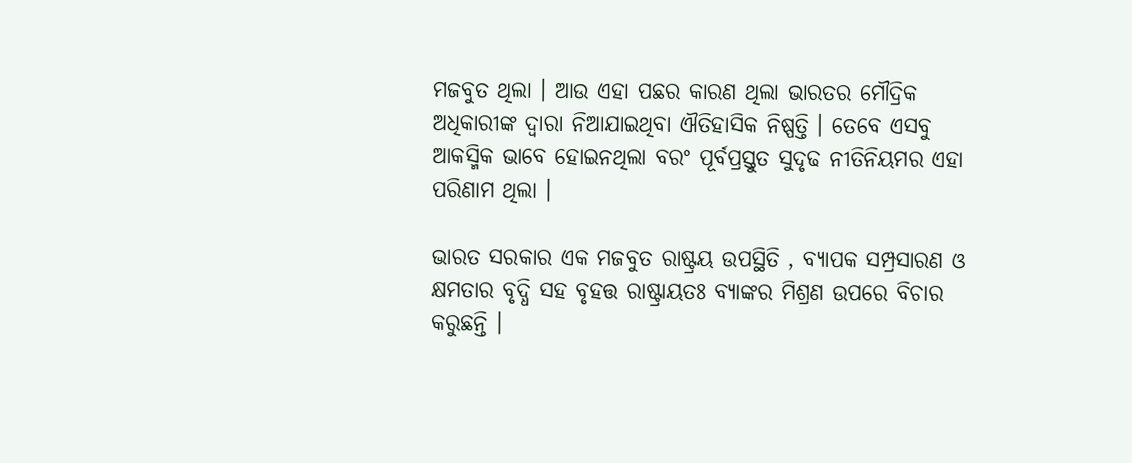ମଜବୁତ ଥିଲା । ଆଉ ଏହା ପଛର କାରଣ ଥିଲା ଭାରତର ମୌଦ୍ରିକ ଅଧିକାରୀଙ୍କ ଦ୍ବାରା ନିଆଯାଇଥିବା ଐତିହାସିକ ନିଷ୍ପତ୍ତି । ତେବେ ଏସବୁ ଆକସ୍ମିକ ଭାବେ ହୋଇନଥିଲା ବରଂ ପୂର୍ବପ୍ରସ୍ତୁତ ସୁଦୃଢ ନୀତିନିୟମର ଏହା ପରିଣାମ ଥିଲା ।

ଭାରତ ସରକାର ଏକ ମଜବୁତ ରାଷ୍ଟ୍ରୟ ଉପସ୍ଥିତି , ବ୍ୟାପକ ସମ୍ପ୍ରସାରଣ ଓ କ୍ଷମତାର ବୃଦ୍ଧି ସହ ବୃହତ୍ତ ରାଷ୍ଟ୍ରାୟତଃ ବ୍ୟାଙ୍କର ମିଶ୍ରଣ ଉପରେ ବିଚାର କରୁଛନ୍ତି ।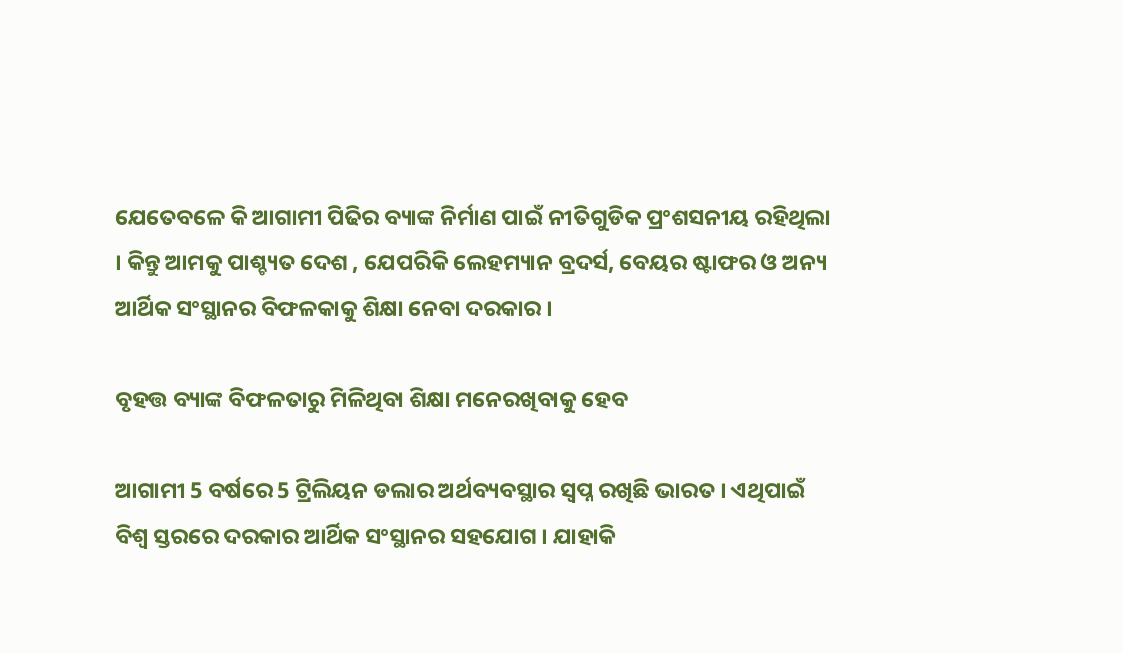ଯେତେବଳେ କି ଆଗାମୀ ପିଢିର ବ୍ୟାଙ୍କ ନିର୍ମାଣ ପାଇଁ ନୀତିଗୁଡିକ ପ୍ରଂଶସନୀୟ ରହିଥିଲା । କିନ୍ତୁ ଆମକୁ ପାଶ୍ଚ୍ୟତ ଦେଶ , ଯେପରିକି ଲେହମ୍ୟାନ ବ୍ରଦର୍ସ, ବେୟର ଷ୍ଟାଫର ଓ ଅନ୍ୟ ଆର୍ଥିକ ସଂସ୍ଥାନର ବିଫଳକାକୁ ଶିକ୍ଷା ନେବା ଦରକାର ।

ବୃହତ୍ତ ବ୍ୟାଙ୍କ ବିଫଳତାରୁ ମିଳିଥିବା ଶିକ୍ଷା ମନେରଖିବାକୁ ହେବ

ଆଗାମୀ 5 ବର୍ଷରେ 5 ଟ୍ରିଲିୟନ ଡଲାର ଅର୍ଥବ୍ୟବସ୍ଥାର ସ୍ବପ୍ନ ରଖିଛି ଭାରତ । ଏଥିପାଇଁ ବିଶ୍ବ ସ୍ତରରେ ଦରକାର ଆର୍ଥିକ ସଂସ୍ଥାନର ସହଯୋଗ । ଯାହାକି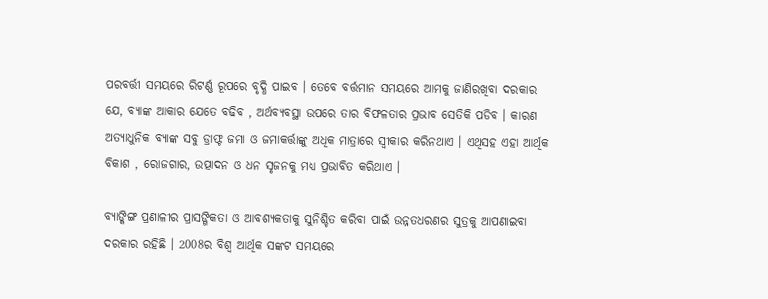ପରବର୍ତ୍ତୀ ସମୟରେ ରିଟର୍ଣ୍ଣ ରୂପରେ ବୃଦ୍ଧି ପାଇବ । ତେବେ ବର୍ତ୍ତମାନ ସମୟରେ ଆମକୁ ଜାଣିରଖିବା ଦରକାର ଯେ, ବ୍ୟାଙ୍କ ଆକାର ଯେତେ ବଢିବ , ଅର୍ଥବ୍ୟବସ୍ଥା ଉପରେ ତାର ବିଫଳତାର ପ୍ରଭାବ ସେତିକି ପଡିବ । କାରଣ ଅତ୍ୟାଧୁନିକ ବ୍ୟାଙ୍କ ସବୁ ଡ୍ରାଫ୍ଟ ଜମା ଓ ଜମାକର୍ତ୍ତାଙ୍କୁ ଅଧିକ ମାତ୍ରାରେ ସ୍ବୀକାର କରିନଥାଏ । ଏଥିସହ ଏହା ଆର୍ଥିକ ବିକାଶ , ରୋଜଗାର, ଉତ୍ପାଦନ ଓ ଧନ ସୃଜନକୁ ମଧ୍ୟ ପ୍ରଭାବିତ କରିଥାଏ ।

ବ୍ୟାଙ୍କିଙ୍ଗ ପ୍ରଣାଳୀର ପ୍ରାସଙ୍ଗିକତା ଓ ଆବଶ୍ୟକତାକୁ ସୁନିଶ୍ଚିତ କରିବା ପାଇଁ ଉନ୍ନତଧରଣର ସୁତ୍ରକୁ ଆପଣାଇବା ଦରକାର ରହିଛି । 2008ର ବିଶ୍ବ ଆର୍ଥିକ ସଙ୍କଟ ସମୟରେ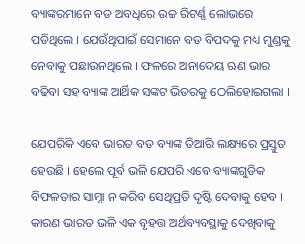ବ୍ୟାଙ୍କରମାନେ ବଡ ଅବଧିରେ ଉଚ୍ଚ ରିଟର୍ଣ୍ଣ ଲୋଭରେ ପଡିଥିଲେ । ଯେଉଁଥିପାଇଁ ସେମାନେ ବଡ ବିପଦକୁ ମଧ୍ୟ ମୁଣ୍ଡକୁ ନେବାକୁ ପଛାଉନଥିଲେ । ଫଳରେ ଅନାଦେୟ ଋଣ ଭାର ବଢିବା ସହ ବ୍ୟାଙ୍କ ଆର୍ଥିକ ସଙ୍କଟ ଭିତରକୁ ଠେଲିହୋଇଗଲା ।

ଯେପରିକି ଏବେ ଭାରତ ବଡ ବ୍ୟାଙ୍କ ତିଆରି ଲକ୍ଷ୍ୟରେ ପ୍ରସ୍ତୁତ ହେଉଛି । ହେଲେ ପୂର୍ବ ଭଳି ଯେପରି ଏବେ ବ୍ୟାଙ୍କଗୁଡିକ ବିଫଳତାର ସାମ୍ନା ନ କରିବ ସେଥିପ୍ରତି ଦୃଷ୍ଟି ଦେବାକୁ ହେବ । କାରଣ ଭାରତ ଭଳି ଏକ ବୃହତ୍ତ ଅର୍ଥବ୍ୟବସ୍ଥାକୁ ଦେଖିବାକୁ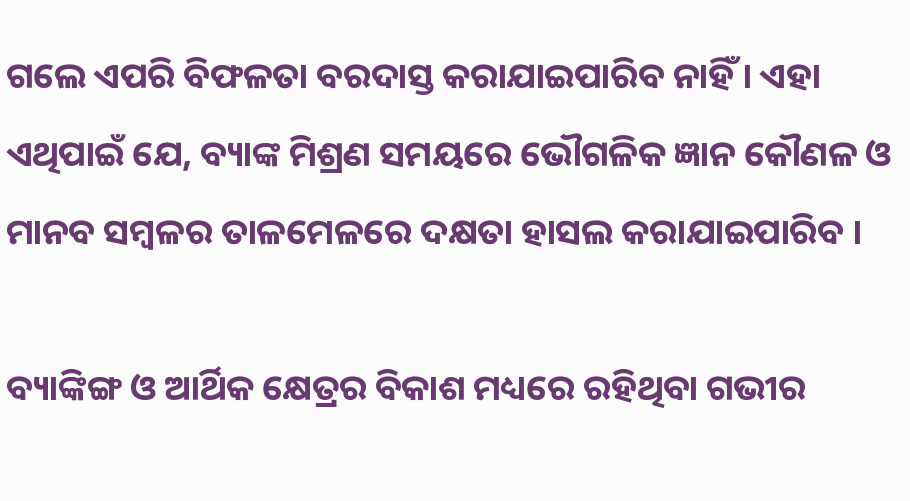ଗଲେ ଏପରି ବିଫଳତା ବରଦାସ୍ତ କରାଯାଇପାରିବ ନାହିଁ । ଏହା ଏଥିପାଇଁ ଯେ, ବ୍ୟାଙ୍କ ମିଶ୍ରଣ ସମୟରେ ଭୌଗଳିକ ଜ୍ଞାନ କୌଣଳ ଓ ମାନବ ସମ୍ବଳର ତାଳମେଳରେ ଦକ୍ଷତା ହାସଲ କରାଯାଇପାରିବ ।

ବ୍ୟାଙ୍କିଙ୍ଗ ଓ ଆର୍ଥିକ କ୍ଷେତ୍ରର ବିକାଶ ମଧ୍ୟରେ ରହିଥିବା ଗଭୀର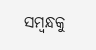ସମ୍ବନ୍ଧକୁ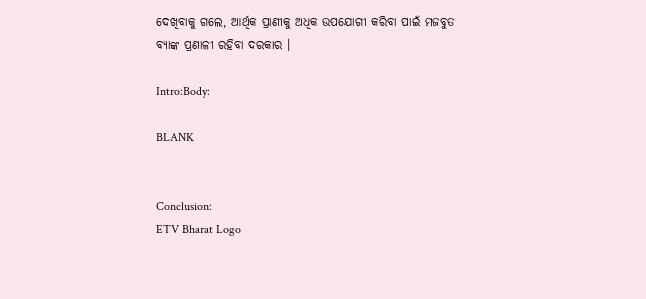ଦେଖିବାକୁ ଗଲେ, ଆର୍ଥିକ ପ୍ରାଣୀକୁ ଅଧିକ ଉପଯୋଗୀ କରିବା ପାଇଁ ମଜବୁତ ବ୍ୟାଙ୍କ ପ୍ରଣାଳୀ ରହିବା ଦରକାର ।

Intro:Body:

BLANK


Conclusion:
ETV Bharat Logo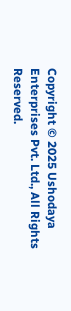Copyright © 2025 Ushodaya Enterprises Pvt. Ltd., All Rights Reserved.